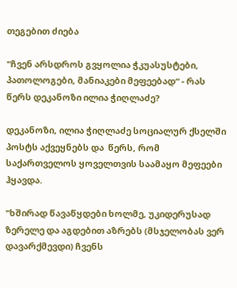თეგებით ძიება

"ჩვენ არსდროს გვყოლია ჭკუასუსტები, პათოლოგები, მანიაკები მეფეებად“ - რას წერს დეკანოზი ილია ჭიღლაძე?

დეკანოზი, ილია ჭიღლაძე სოციალურ ქსელში პოსტს აქვეყნებს და  წერს, რომ საქართველოს ყოველთვის საამაყო მეფეები ჰყავდა.

"ხშირად წავაწყდები ხოლმე, უკიდერუსად ზერელე და აგდებით აზრებს (მსჯელობას ვერ დავარქმევდი) ჩვენს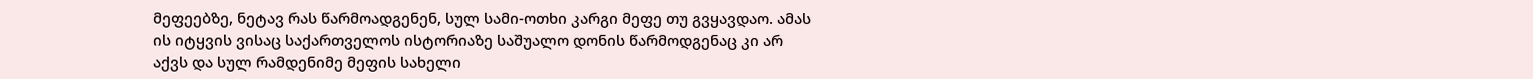მეფეებზე, ნეტავ რას წარმოადგენენ, სულ სამი-ოთხი კარგი მეფე თუ გვყავდაო. ამას ის იტყვის ვისაც საქართველოს ისტორიაზე საშუალო დონის წარმოდგენაც კი არ აქვს და სულ რამდენიმე მეფის სახელი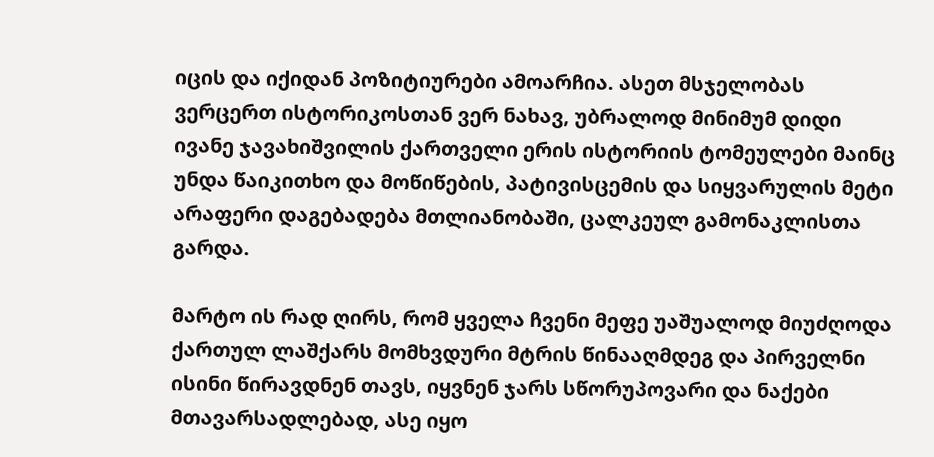იცის და იქიდან პოზიტიურები ამოარჩია. ასეთ მსჯელობას ვერცერთ ისტორიკოსთან ვერ ნახავ, უბრალოდ მინიმუმ დიდი ივანე ჯავახიშვილის ქართველი ერის ისტორიის ტომეულები მაინც უნდა წაიკითხო და მოწიწების, პატივისცემის და სიყვარულის მეტი არაფერი დაგებადება მთლიანობაში, ცალკეულ გამონაკლისთა გარდა.

მარტო ის რად ღირს, რომ ყველა ჩვენი მეფე უაშუალოდ მიუძღოდა ქართულ ლაშქარს მომხვდური მტრის წინააღმდეგ და პირველნი ისინი წირავდნენ თავს, იყვნენ ჯარს სწორუპოვარი და ნაქები მთავარსადლებად, ასე იყო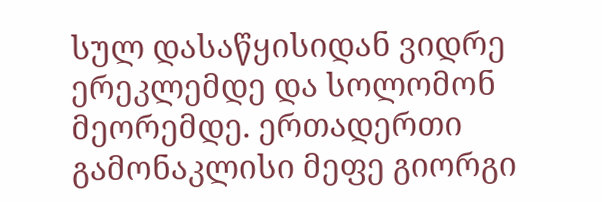სულ დასაწყისიდან ვიდრე ერეკლემდე და სოლომონ მეორემდე. ერთადერთი გამონაკლისი მეფე გიორგი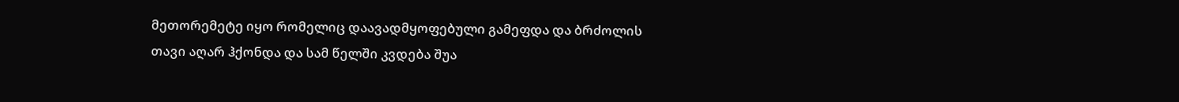მეთორემეტე იყო რომელიც დაავადმყოფებული გამეფდა და ბრძოლის თავი აღარ ჰქონდა და სამ წელში კვდება შუა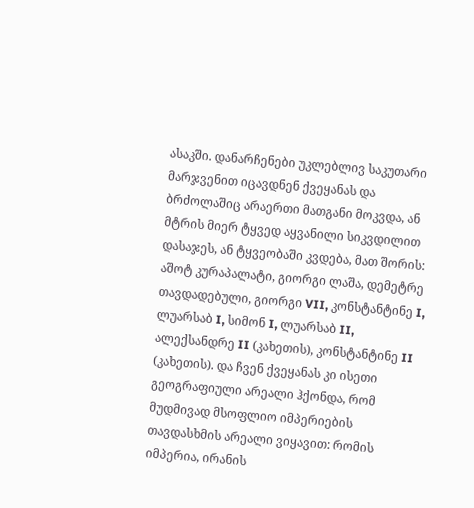ასაკში. დანარჩენები უკლებლივ საკუთარი მარჯვენით იცავდნენ ქვეყანას და ბრძოლაშიც არაერთი მათგანი მოკვდა, ან მტრის მიერ ტყვედ აყვანილი სიკვდილით დასაჯეს, ან ტყვეობაში კვდება, მათ შორის: აშოტ კურაპალატი, გიორგი ლაშა, დემეტრე თავდადებული, გიორგი VII, კონსტანტინე I, ლუარსაბ I, სიმონ I, ლუარსაბ II, ალექსანდრე II (კახეთის), კონსტანტინე II (კახეთის). და ჩვენ ქვეყანას კი ისეთი გეოგრაფიული არეალი ჰქონდა, რომ მუდმივად მსოფლიო იმპერიების თავდასხმის არეალი ვიყავით: რომის იმპერია, ირანის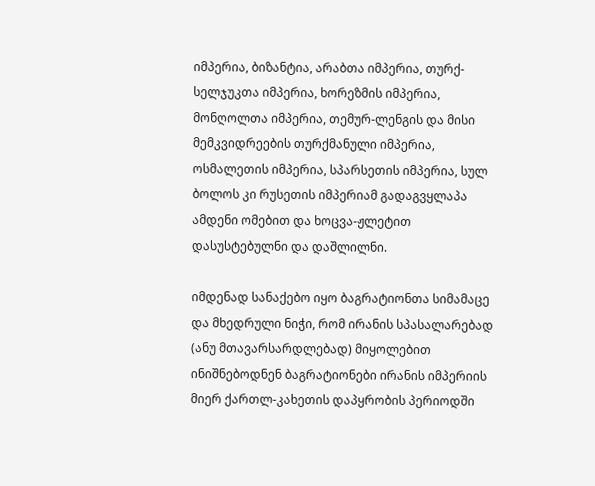იმპერია, ბიზანტია, არაბთა იმპერია, თურქ-სელჯუკთა იმპერია, ხორეზმის იმპერია, მონღოლთა იმპერია, თემურ-ლენგის და მისი მემკვიდრეების თურქმანული იმპერია, ოსმალეთის იმპერია, სპარსეთის იმპერია, სულ ბოლოს კი რუსეთის იმპერიამ გადაგვყლაპა ამდენი ომებით და ხოცვა-ჟლეტით დასუსტებულნი და დაშლილნი.

იმდენად სანაქებო იყო ბაგრატიონთა სიმამაცე და მხედრული ნიჭი, რომ ირანის სპასალარებად (ანუ მთავარსარდლებად) მიყოლებით ინიშნებოდნენ ბაგრატიონები ირანის იმპერიის მიერ ქართლ-კახეთის დაპყრობის პერიოდში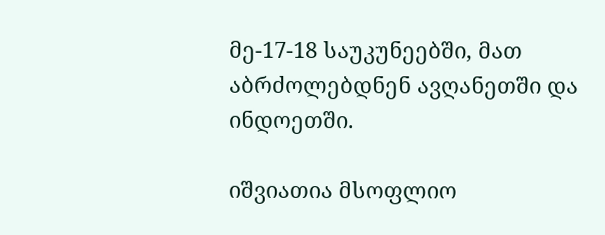მე-17-18 საუკუნეებში, მათ აბრძოლებდნენ ავღანეთში და ინდოეთში.

იშვიათია მსოფლიო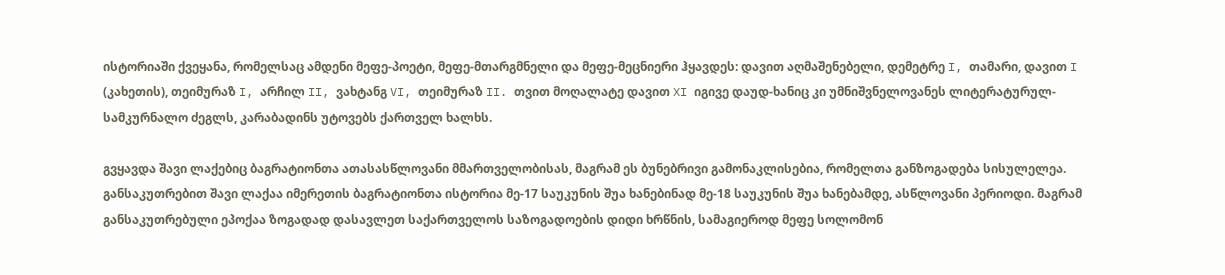ისტორიაში ქვეყანა, რომელსაც ამდენი მეფე-პოეტი, მეფე-მთარგმნელი და მეფე-მეცნიერი ჰყავდეს: დავით აღმაშენებელი, დემეტრე I, თამარი, დავით I (კახეთის), თეიმურაზ I, არჩილ II, ვახტანგ VI, თეიმურაზ II. თვით მოღალატე დავით XI იგივე დაუდ-ხანიც კი უმნიშვნელოვანეს ლიტერატურულ-სამკურნალო ძეგლს, კარაბადინს უტოვებს ქართველ ხალხს.

გვყავდა შავი ლაქებიც ბაგრატიონთა ათასასწლოვანი მმართველობისას, მაგრამ ეს ბუნებრივი გამონაკლისებია, რომელთა განზოგადება სისულელეა. განსაკუთრებით შავი ლაქაა იმერეთის ბაგრატიონთა ისტორია მე-17 საუკუნის შუა ხანებინად მე-18 საუკუნის შუა ხანებამდე, ასწლოვანი პერიოდი. მაგრამ განსაკუთრებული ეპოქაა ზოგადად დასავლეთ საქართველოს საზოგადოების დიდი ხრწნის, სამაგიეროდ მეფე სოლომონ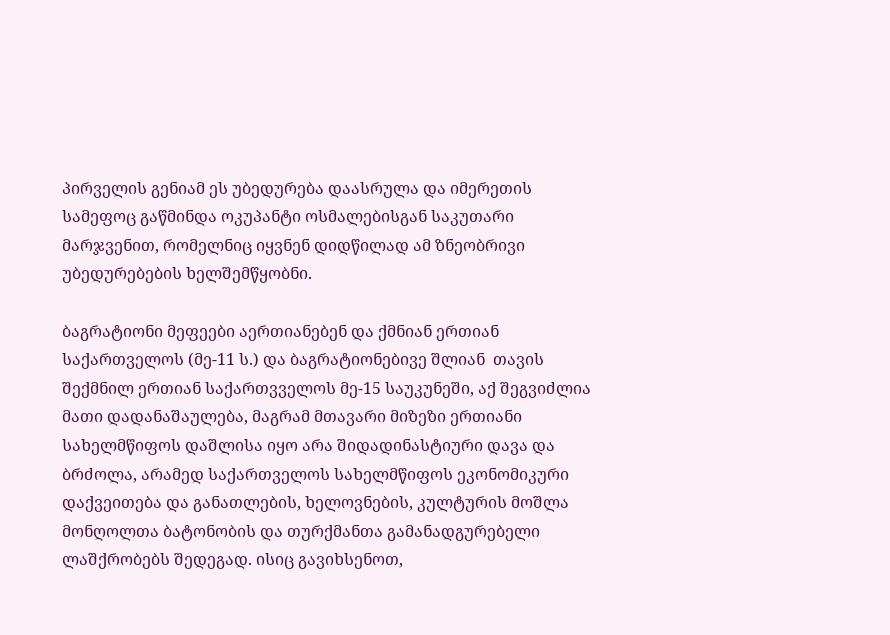პირველის გენიამ ეს უბედურება დაასრულა და იმერეთის სამეფოც გაწმინდა ოკუპანტი ოსმალებისგან საკუთარი მარჯვენით, რომელნიც იყვნენ დიდწილად ამ ზნეობრივი უბედურებების ხელშემწყობნი.

ბაგრატიონი მეფეები აერთიანებენ და ქმნიან ერთიან საქართველოს (მე-11 ს.) და ბაგრატიონებივე შლიან  თავის შექმნილ ერთიან საქართვველოს მე-15 საუკუნეში, აქ შეგვიძლია მათი დადანაშაულება, მაგრამ მთავარი მიზეზი ერთიანი სახელმწიფოს დაშლისა იყო არა შიდადინასტიური დავა და ბრძოლა, არამედ საქართველოს სახელმწიფოს ეკონომიკური დაქვეითება და განათლების, ხელოვნების, კულტურის მოშლა მონღოლთა ბატონობის და თურქმანთა გამანადგურებელი ლაშქრობებს შედეგად. ისიც გავიხსენოთ,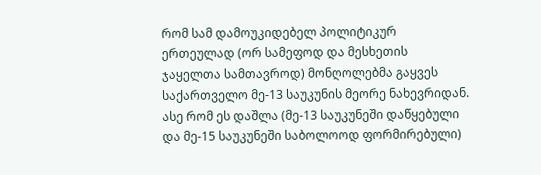რომ სამ დამოუკიდებელ პოლიტიკურ ერთეულად (ორ სამეფოდ და მესხეთის ჯაყელთა სამთავროდ) მონღოლებმა გაყვეს საქართველო მე-13 საუკუნის მეორე ნახევრიდან. ასე რომ ეს დაშლა (მე-13 საუკუნეში დაწყებული და მე-15 საუკუნეში საბოლოოდ ფორმირებული)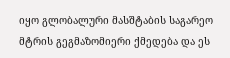იყო გლობალური მასშტაბის საგარეო მტრის გეგმაზომიერი ქმედება და ეს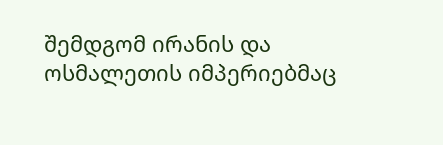შემდგომ ირანის და ოსმალეთის იმპერიებმაც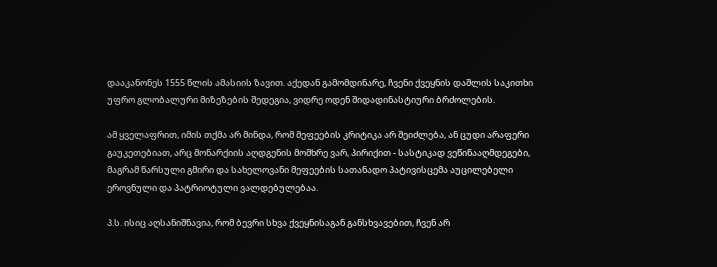დააკანონეს 1555 წლის ამასიის ზავით. აქედან გამომდინარე, ჩვენი ქვეყნის დაშლის საკითხი უფრო გლობალური მიზეზების შედეგია, ვიდრე ოდენ შიდადინასტიური ბრძოლების.

ამ ყველაფრით, იმის თქმა არ მინდა, რომ მეფეების კრიტიკა არ შეიძლება, ან ცუდი არაფერი გაუკეთებიათ, არც მონარქიის აღდგენის მომხრე ვარ, პირიქით - სასტიკად ვეწინააღმდეგები, მაგრამ წარსული გმირი და სახელოვანი მეფეების სათანადო პატივისცემა აუცილებელი ეროვნული და პატრიოტული ვალდებულებაა.

პ.ს. ისიც აღსანიშნავია, რომ ბევრი სხვა ქვეყნისაგან განსხვავებით, ჩვენ არ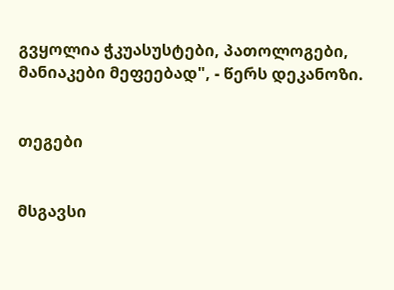გვყოლია ჭკუასუსტები, პათოლოგები, მანიაკები მეფეებად", - წერს დეკანოზი.


თეგები


მსგავსი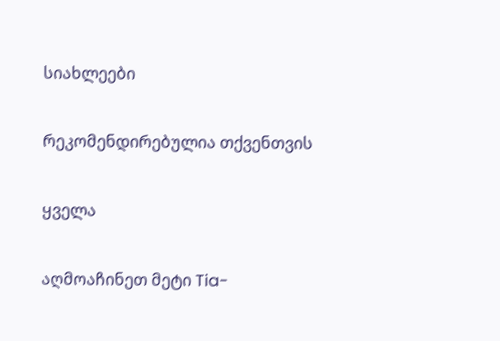სიახლეები

რეკომენდირებულია თქვენთვის

ყველა

აღმოაჩინეთ მეტი Tia-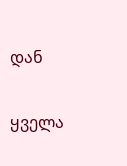დან

ყველა